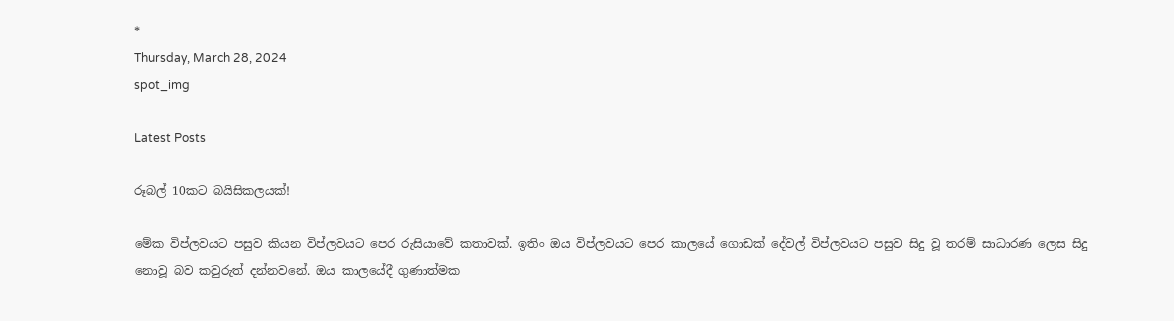*
Thursday, March 28, 2024
spot_img

Latest Posts

රූබල් 10කට බයිසිකලයක්!

මේක විප්ලවයට පසුව කියන විප්ලවයට පෙර රුසියාවේ කතාවක්. ඉතිං ඔය විප්ලවයට පෙර කාලයේ ගොඩක් දේවල් විප්ලවයට පසුව සිදු වූ තරම් සාධාරණ ලෙස සිදු නොවූ බව කවුරුත් දන්නවනේ. ඔය කාලයේදී ගුණාත්මක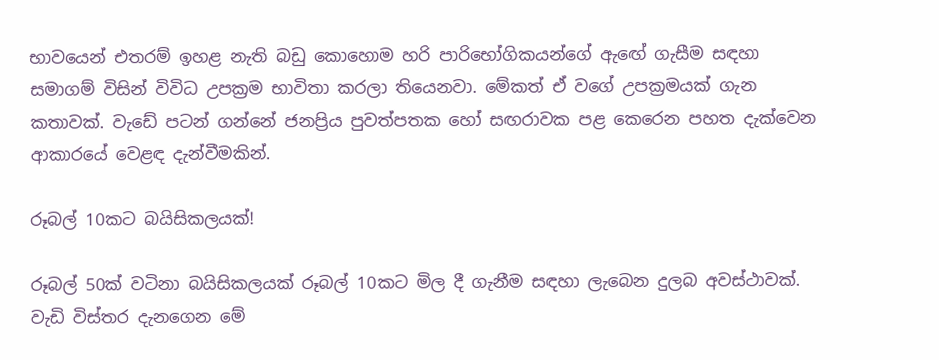භාවයෙන් එතරම් ඉහළ නැති බඩු කොහොම හරි පාරිභෝගිකයන්ගේ ඇඟේ ගැසීම සඳහා සමාගම් විසින් විවිධ උපක්‍රම භාවිතා කරලා තියෙනවා. මේකත් ඒ වගේ උපක්‍රමයක් ගැන කතාවක්. වැඩේ පටන් ගන්නේ ජනප්‍රිය පුවත්පතක හෝ සඟරාවක පළ කෙරෙන පහත දැක්වෙන ආකාරයේ වෙළඳ දැන්වීමකින්.

රූබල් 10කට බයිසිකලයක්!

රූබල් 50ක් වටිනා බයිසිකලයක් රූබල් 10කට මිල දී ගැනීම සඳහා ලැබෙන දුලබ අවස්ථාවක්. වැඩි විස්තර දැනගෙන මේ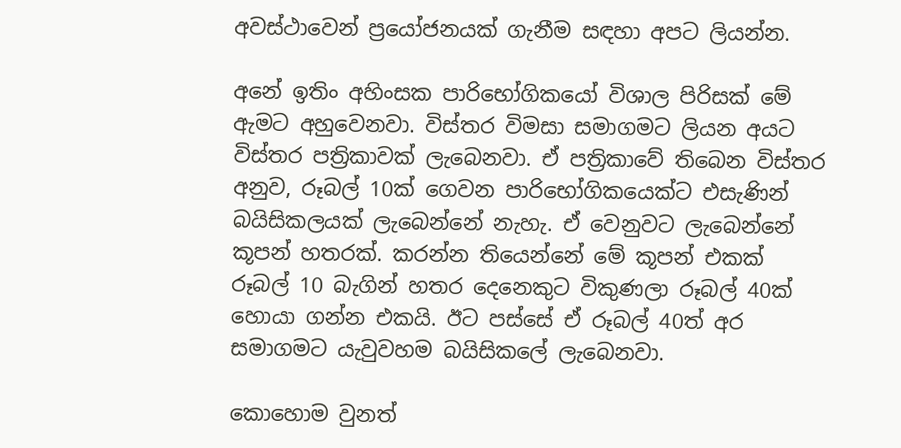අවස්ථාවෙන් ප්‍රයෝජනයක් ගැනීම සඳහා අපට ලියන්න.

අනේ ඉතිං අහිංසක පාරිභෝගිකයෝ විශාල පිරිසක් මේ ඇමට අහුවෙනවා. විස්තර විමසා සමාගමට ලියන අයට විස්තර පත්‍රිකාවක් ලැබෙනවා. ඒ පත්‍රිකාවේ තිබෙන විස්තර අනුව, රූබල් 10ක් ගෙවන පාරිභෝගිකයෙක්ට එසැණින් බයිසිකලයක් ලැබෙන්නේ නැහැ. ඒ වෙනුවට ලැබෙන්නේ කූපන් හතරක්. කරන්න තියෙන්නේ මේ කූපන් එකක් රූබල් 10 බැගින් හතර දෙනෙකුට විකුණලා රූබල් 40ක් හොයා ගන්න එකයි. ඊට පස්සේ ඒ රූබල් 40ත් අර සමාගමට යැවුවහම බයිසිකලේ ලැබෙනවා.

කොහොම වුනත්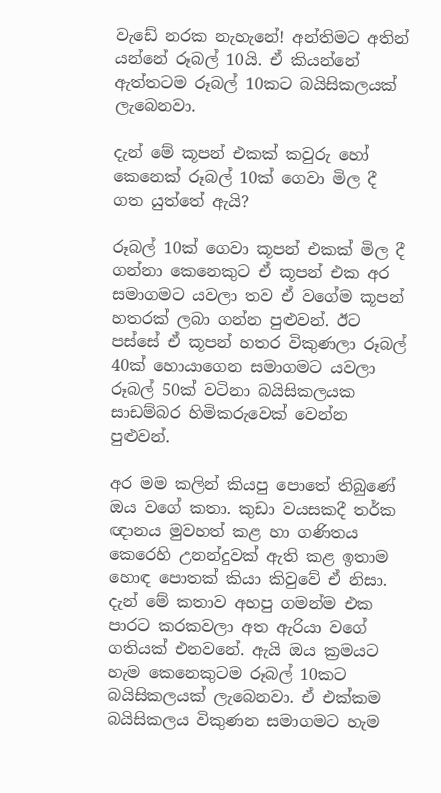වැඩේ නරක නැහැනේ! අන්තිමට අතින් යන්නේ රූබල් 10යි. ඒ කියන්නේ ඇත්තටම රූබල් 10කට බයිසිකලයක් ලැබෙනවා.

දැන් මේ කූපන් එකක් කවුරු හෝ කෙනෙක් රූබල් 10ක් ගෙවා මිල දී ගත යුත්තේ ඇයි?

රූබල් 10ක් ගෙවා කූපන් එකක් මිල දී ගන්නා කෙනෙකුට ඒ කූපන් එක අර සමාගමට යවලා තව ඒ වගේම කූපන් හතරක් ලබා ගන්න පුළුවන්. ඊට පස්සේ ඒ කූපන් හතර විකුණලා රූබල් 40ක් හොයාගෙන සමාගමට යවලා රූබල් 50ක් වටිනා බයිසිකලයක සාඩම්බර හිමිකරුවෙක් වෙන්න පුළුවන්.

අර මම කලින් කියපු පොතේ තිබුණේ ඔය වගේ කතා. කුඩා වයසකදී තර්ක ඥානය මුවහත් කළ හා ගණිතය කෙරෙහි උනන්දුවක් ඇති කළ ඉතාම හොඳ පොතක් කියා කිවුවේ ඒ නිසා. දැන් මේ කතාව අහපු ගමන්ම එක පාරට කරකවලා අත ඇරියා වගේ ගතියක් එනවනේ. ඇයි ඔය ක්‍රමයට හැම කෙනෙකුටම රූබල් 10කට බයිසිකලයක් ලැබෙනවා. ඒ එක්කම බයිසිකලය විකුණන සමාගමට හැම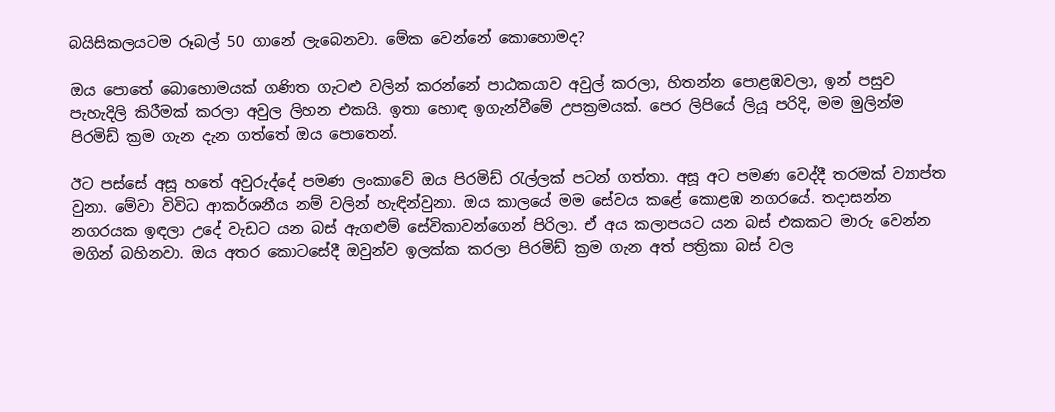බයිසිකලයටම රූබල් 50 ගානේ ලැබෙනවා. මේක වෙන්නේ කොහොමද?

ඔය පොතේ බොහොමයක් ගණිත ගැටළු වලින් කරන්නේ පාඨකයාව අවුල් කරලා, හිතන්න පොළඹවලා, ඉන් පසුව පැහැදිලි කිරීමක් කරලා අවුල ලිහන එකයි. ඉතා හොඳ ඉගැන්වීමේ උපක්‍රමයක්. පෙර ලිපියේ ලියූ පරිදි, මම මුලින්ම පිරමිඩ් ක්‍රම ගැන දැන ගත්තේ ඔය පොතෙන්.

ඊට පස්සේ අසූ හතේ අවුරුද්දේ පමණ ලංකාවේ ඔය පිරමිඩ් රැල්ලක් පටන් ගත්තා. අසූ අට පමණ වෙද්දී තරමක් ව්‍යාප්ත වුනා. මේවා විවිධ ආකර්ශනීය නම් වලින් හැඳින්වුනා. ඔය කාලයේ මම සේවය කළේ කොළඹ නගරයේ. තදාසන්න නගරයක ඉඳලා උදේ වැඩට යන බස් ඇගළුම් සේවිකාවන්ගෙන් පිරිලා. ඒ අය කලාපයට යන බස් එකකට මාරු වෙන්න මගින් බහිනවා. ඔය අතර කොටසේදී ඔවුන්ව ඉලක්ක කරලා පිරමිඩ් ක්‍රම ගැන අත් පත්‍රිකා බස් වල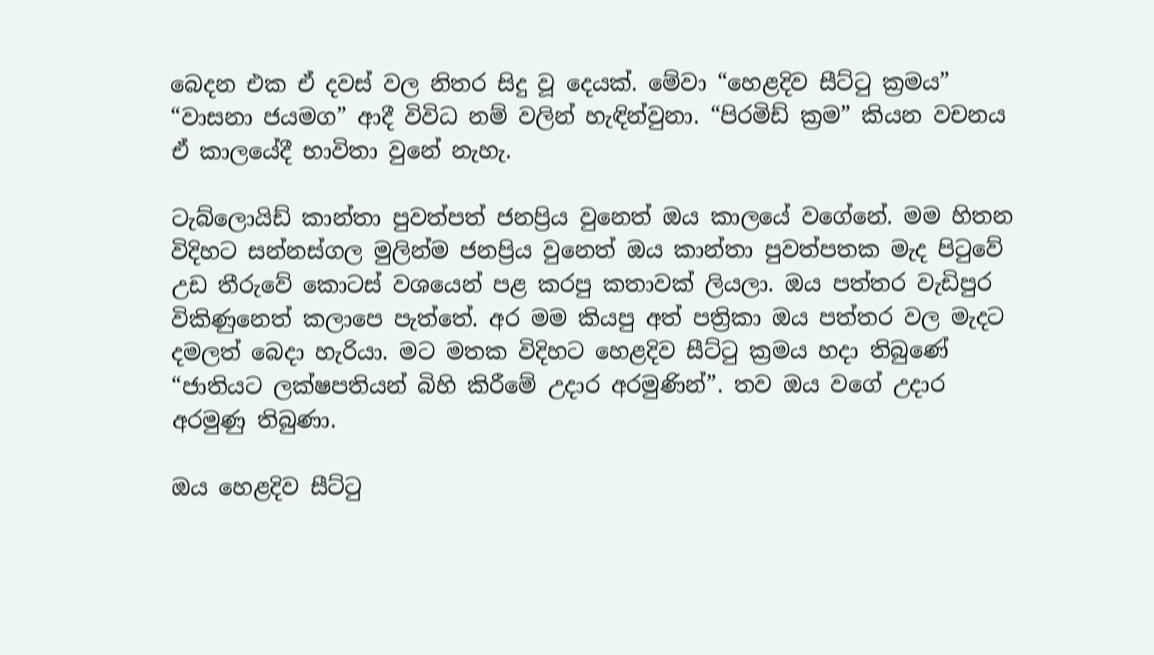බෙදන එක ඒ දවස් වල නිතර සිදු වූ දෙයක්. මේවා “හෙළදිව සීට්ටු ක්‍රමය” “වාසනා ජයමග” ආදී විවිධ නම් වලින් හැඳින්වුනා. “පිරමිඩ් ක්‍රම” කියන වචනය ඒ කාලයේදී භාවිතා වුනේ නැහැ.

ටැබ්ලොයිඩ් කාන්තා පුවත්පත් ජනප්‍රිය වුනෙත් ඔය කාලයේ වගේනේ. මම හිතන විදිහට සන්නස්ගල මුලින්ම ජනප්‍රිය වුනෙත් ඔය කාන්තා පුවත්පතක මැද පිටුවේ උඩ තීරුවේ කොටස් වශයෙන් පළ කරපු කතාවක් ලියලා. ඔය පත්තර වැඩිපුර විකිණුනෙත් කලාපෙ පැත්තේ. අර මම කියපු අත් පත්‍රිකා ඔය පත්තර වල මැදට දමලත් බෙදා හැරියා. මට මතක විදිහට හෙළදිව සීට්ටු ක්‍රමය හදා තිබුණේ “ජාතියට ලක්ෂපතියන් බිහි කිරීමේ උදාර අරමුණින්”. තව ඔය වගේ උදාර අරමුණු තිබුණා.

ඔය හෙළදිව සීට්ටු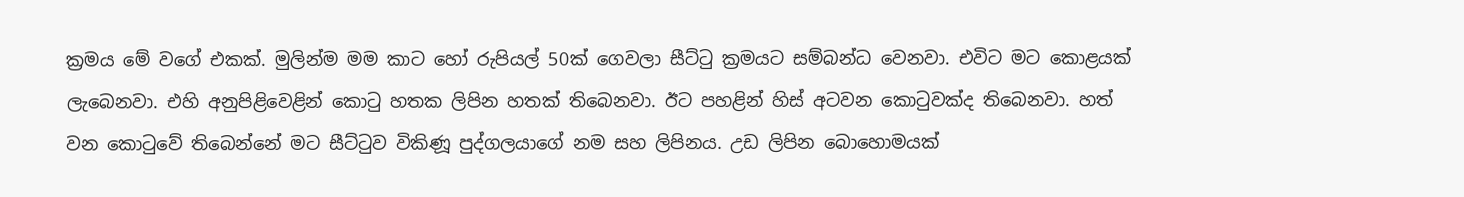ක්‍රමය මේ වගේ එකක්. මුලින්ම මම කාට හෝ රුපියල් 50ක් ගෙවලා සීට්ටු ක්‍රමයට සම්බන්ධ වෙනවා. එවිට මට කොළයක් ලැබෙනවා. එහි අනුපිළිවෙළින් කොටු හතක ලිපින හතක් තිබෙනවා. ඊට පහළින් හිස් අටවන කොටුවක්ද තිබෙනවා. හත් වන කොටුවේ තිබෙන්නේ මට සීට්ටුව විකිණූ පුද්ගලයාගේ නම සහ ලිපිනය. උඩ ලිපින බොහොමයක්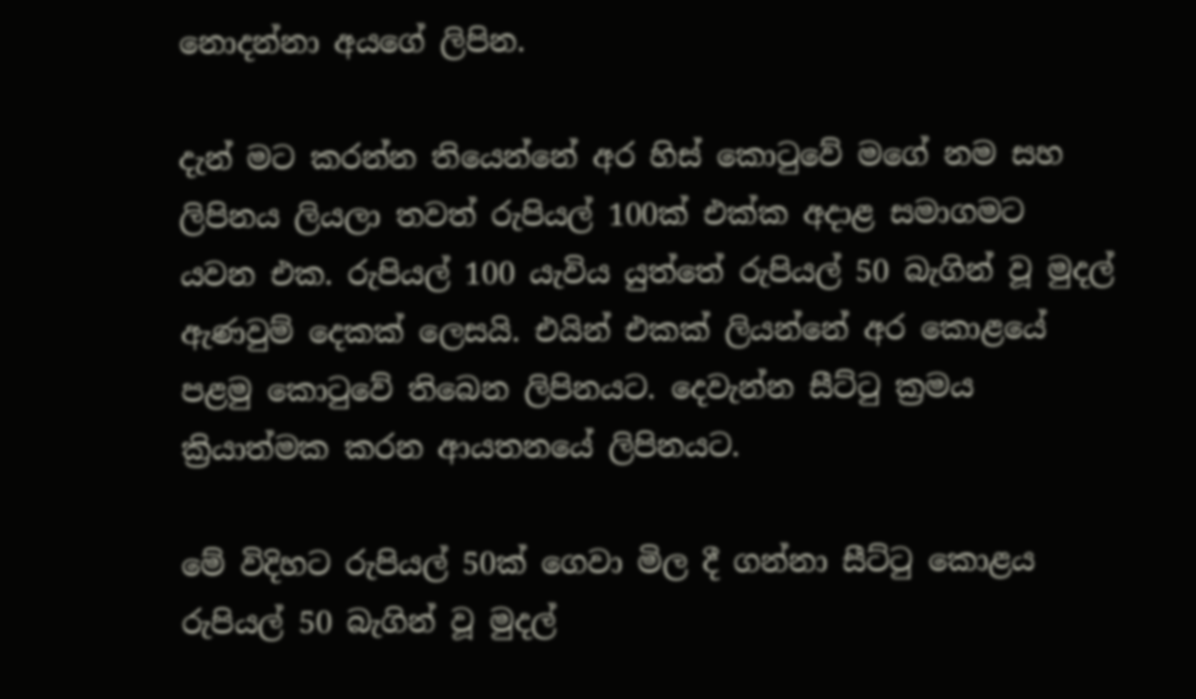නොදන්නා අයගේ ලිපින.

දැන් මට කරන්න තියෙන්නේ අර හිස් කොටුවේ මගේ නම සහ ලිපිනය ලියලා තවත් රුපියල් 100ක් එක්ක අදාළ සමාගමට යවන එක. රුපියල් 100 යැවිය යුත්තේ රුපියල් 50 බැගින් වූ මුදල් ඇණවුම් දෙකක් ලෙසයි. එයින් එකක් ලියන්නේ අර කොළයේ පළමු කොටුවේ තිබෙන ලිපිනයට. දෙවැන්න සීට්ටු ක්‍රමය ක්‍රියාත්මක කරන ආයතනයේ ලිපිනයට.

මේ විදිහට රුපියල් 50ක් ගෙවා මිල දී ගන්නා සීට්ටු කොළය රුපියල් 50 බැගින් වූ මුදල්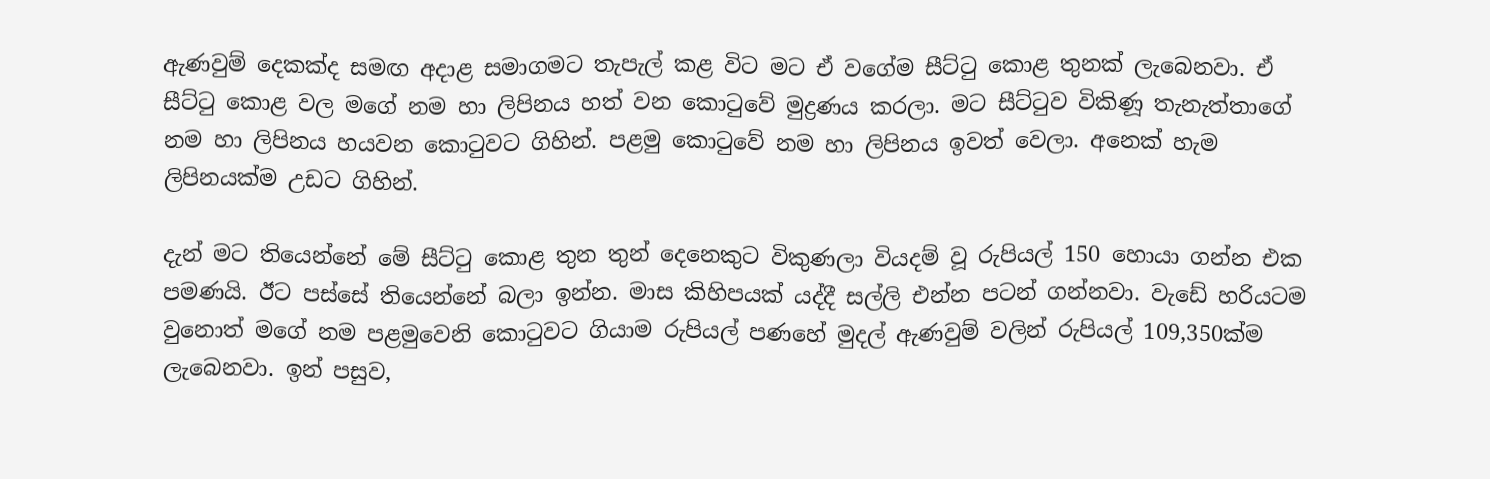ඇණවුම් දෙකක්ද සමඟ අදාළ සමාගමට තැපැල් කළ විට මට ඒ වගේම සීට්ටු කොළ තුනක් ලැබෙනවා. ඒ සීට්ටු කොළ වල මගේ නම හා ලිපිනය හත් වන කොටුවේ මුද්‍රණය කරලා. මට සීට්ටුව විකිණූ තැනැත්තාගේ නම හා ලිපිනය හයවන කොටුවට ගිහින්. පළමු කොටුවේ නම හා ලිපිනය ඉවත් වෙලා. අනෙක් හැම ලිපිනයක්ම උඩට ගිහින්.

දැන් මට තියෙන්නේ මේ සීට්ටු කොළ තුන තුන් දෙනෙකුට විකුණලා වියදම් වූ රුපියල් 150 හොයා ගන්න එක පමණයි. ඊට පස්සේ තියෙන්නේ බලා ඉන්න. මාස කිහිපයක් යද්දී සල්ලි එන්න පටන් ගන්නවා. වැඩේ හරියටම වුනොත් මගේ නම පළමුවෙනි කොටුවට ගියාම රුපියල් පණහේ මුදල් ඇණවුම් වලින් රුපියල් 109,350ක්ම ලැබෙනවා. ඉන් පසුව,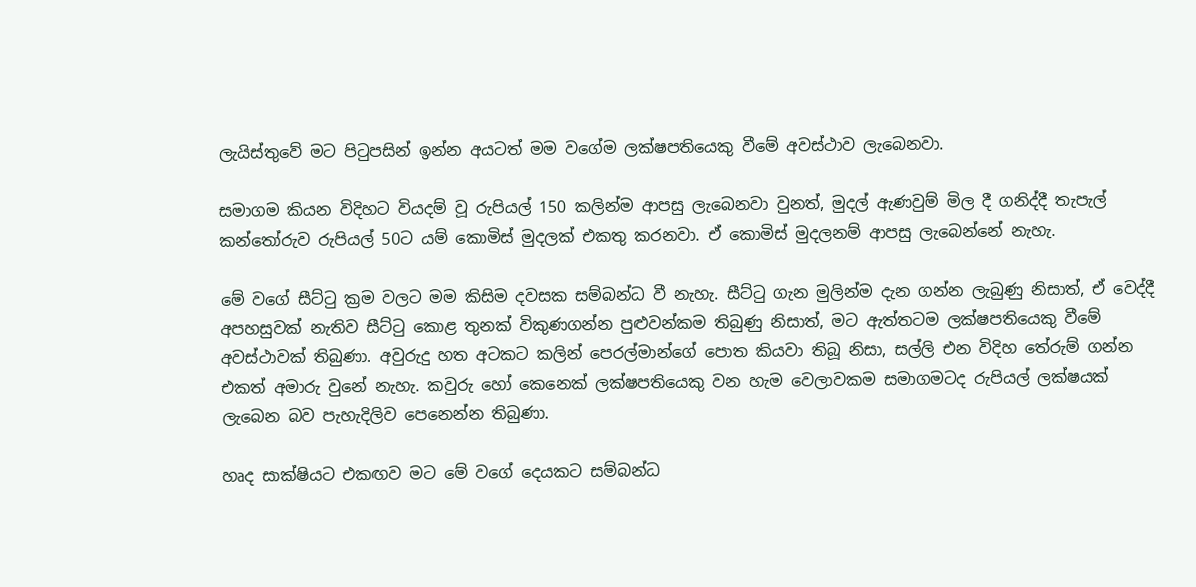ලැයිස්තුවේ මට පිටුපසින් ඉන්න අයටත් මම වගේම ලක්ෂපතියෙකු වීමේ අවස්ථාව ලැබෙනවා.

සමාගම කියන විදිහට වියදම් වූ රුපියල් 150 කලින්ම ආපසු ලැබෙනවා වුනත්, මුදල් ඇණවුම් මිල දී ගනිද්දී තැපැල් කන්තෝරුව රුපියල් 50ට යම් කොමිස් මුදලක් එකතු කරනවා. ඒ කොමිස් මුදලනම් ආපසු ලැබෙන්නේ නැහැ.

මේ වගේ සීට්ටු ක්‍රම වලට මම කිසිම දවසක සම්බන්ධ වී නැහැ. සීට්ටු ගැන මුලින්ම දැන ගන්න ලැබුණු නිසාත්, ඒ වෙද්දී අපහසුවක් නැතිව සීට්ටු කොළ තුනක් විකුණගන්න පුළුවන්කම තිබුණු නිසාත්, මට ඇත්තටම ලක්ෂපතියෙකු වීමේ අවස්ථාවක් තිබුණා. අවුරුදු හත අටකට කලින් පෙරල්මාන්ගේ පොත කියවා තිබූ නිසා, සල්ලි එන විදිහ තේරුම් ගන්න එකත් අමාරු වුනේ නැහැ. කවුරු හෝ කෙනෙක් ලක්ෂපතියෙකු වන හැම වෙලාවකම සමාගමටද රුපියල් ලක්ෂයක් ලැබෙන බව පැහැදිලිව පෙනෙන්න තිබුණා.

හෘද සාක්ෂියට එකඟව මට මේ වගේ දෙයකට සම්බන්ධ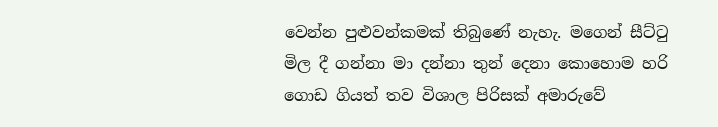වෙන්න පුළුවන්කමක් තිබුණේ නැහැ. මගෙන් සීට්ටු මිල දී ගන්නා මා දන්නා තුන් දෙනා කොහොම හරි ගොඩ ගියත් තව විශාල පිරිසක් අමාරුවේ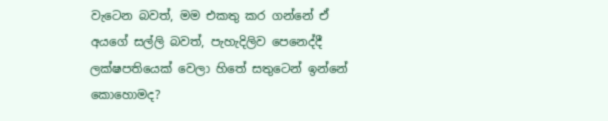වැටෙන බවත්, මම එකතු කර ගන්නේ ඒ අයගේ සල්ලි බවත්, පැහැදිලිව පෙනෙද්දී ලක්ෂපතියෙක් වෙලා හිතේ සතුටෙන් ඉන්නේ කොහොමද?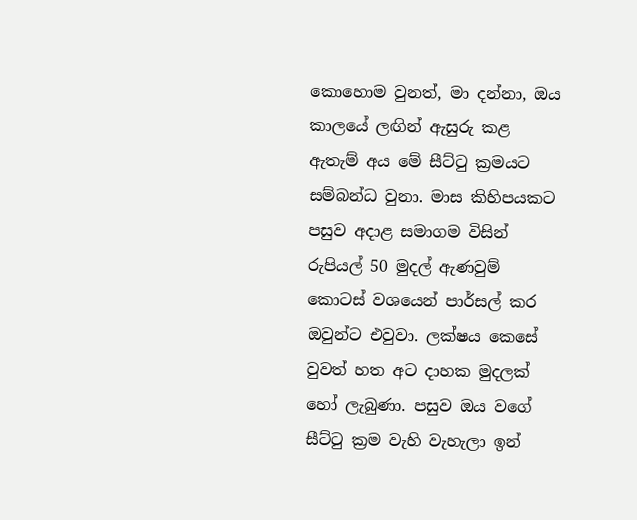කොහොම වුනත්, මා දන්නා, ඔය කාලයේ ලඟින් ඇසුරු කළ ඇතැම් අය මේ සීට්ටු ක්‍රමයට සම්බන්ධ වුනා. මාස කිහිපයකට පසුව අදාළ සමාගම විසින් රුපියල් 50 මුදල් ඇණවුම් කොටස් වශයෙන් පාර්සල් කර ඔවුන්ට එවුවා. ලක්ෂය කෙසේ වුවත් හත අට දාහක මුදලක් හෝ ලැබුණා. පසුව ඔය වගේ සීට්ටු ක්‍රම වැහි වැහැලා ඉන්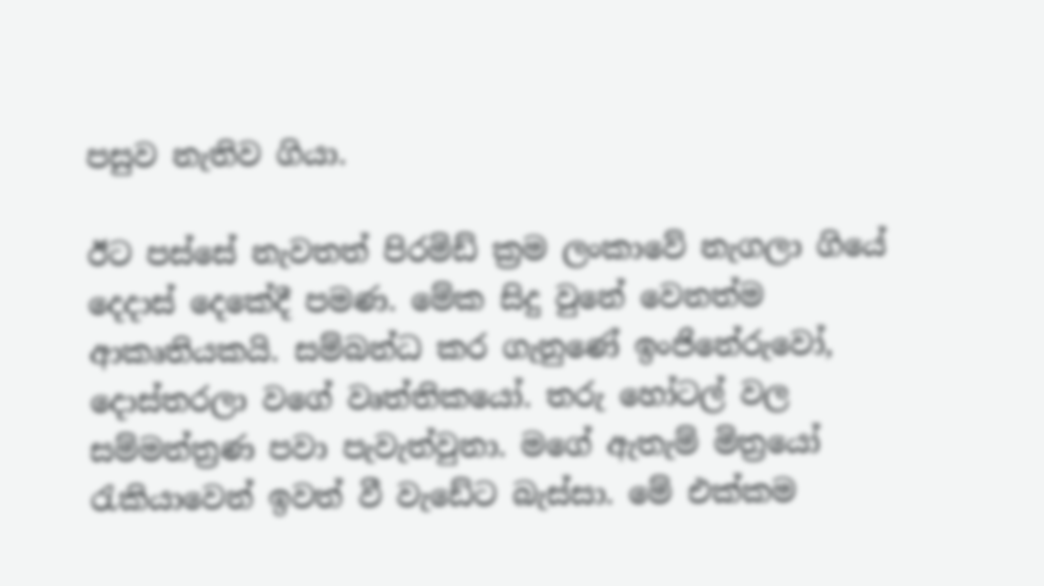පසුව නැතිව ගියා.

ඊට පස්සේ නැවතත් පිරමිඩ් ක්‍රම ලංකාවේ නැගලා ගියේ දෙදාස් දෙකේදී පමණ. මේක සිදු වුනේ වෙනත්ම ආකෘතියකයි. සම්බන්ධ කර ගැනුණේ ඉංජිනේරුවෝ, දොස්තරලා වගේ වෘත්තිකයෝ. තරු හෝටල් වල සම්මන්ත්‍රණ පවා පැවැත්වුනා. මගේ ඇතැම් මිත්‍රයෝ රැකියාවෙන් ඉවත් වී වැඩේට බැස්සා. මේ එක්කම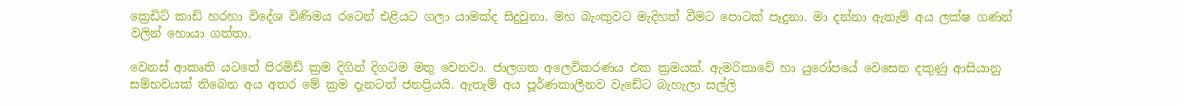ක්‍රෙඩිට් කාඩ් හරහා විදේශ විණිමය රටෙන් එළියට ගලා යාමක්ද සිදුවුනා. මහ බැංකුවට මැදිහත් වීමට පොටක් පෑදුනා. මා දන්නා ඇතැම් අය ලක්ෂ ගණන් වලින් හොයා ගත්තා.

වෙනස් ආකෘති යටතේ පිරමිඩ් ක්‍රම දිගින් දිගටම මතු වෙනවා. ජාලගත අලෙවිකරණය එක ක්‍රමයක්. ඇමරිකාවේ හා යුරෝපයේ වෙසෙන දකුණු ආසියානු සම්භවයක් තිබෙන අය අතර මේ ක්‍රම දැනටත් ජනප්‍රියයි. ඇතැම් අය පූර්ණකාලීනව වැඩේට බැහැලා සල්ලි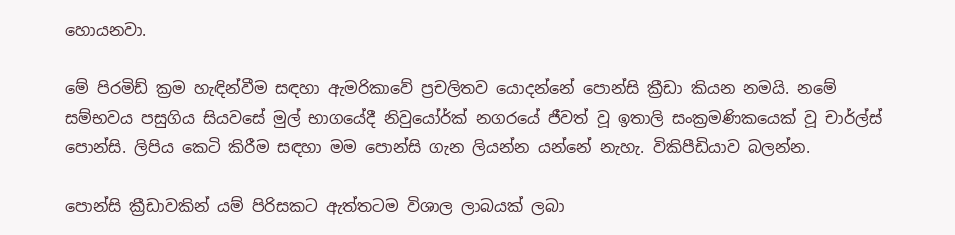හොයනවා.

මේ පිරමිඩ් ක්‍රම හැඳින්වීම සඳහා ඇමරිකාවේ ප්‍රචලිතව යොදන්නේ පොන්සි ක්‍රීඩා කියන නමයි. නමේ සම්භවය පසුගිය සියවසේ මුල් භාගයේදී නිවුයෝර්ක් නගරයේ ජීවත් වූ ඉතාලි සංක්‍රමණිකයෙක් වූ චාර්ල්ස් පොන්සි. ලිපිය කෙටි කිරීම සඳහා මම පොන්සි ගැන ලියන්න යන්නේ නැහැ. විකිපීඩියාව බලන්න.

පොන්සි ක්‍රීඩාවකින් යම් පිරිසකට ඇත්තටම විශාල ලාබයක් ලබා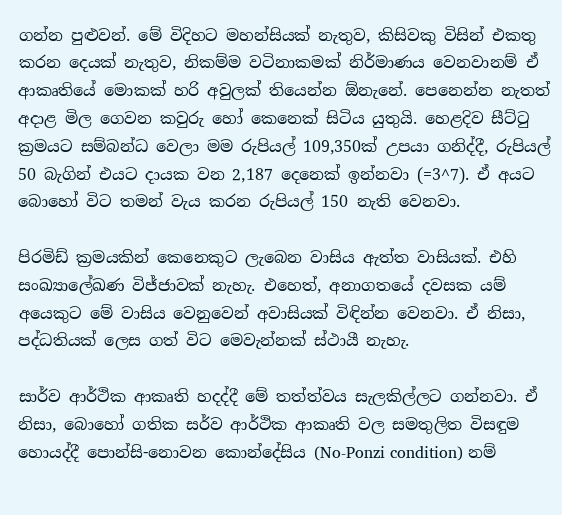ගන්න පුළුවන්. මේ විදිහට මහන්සියක් නැතුව, කිසිවකු විසින් එකතු කරන දෙයක් නැතුව, නිකම්ම වටිනාකමක් නිර්මාණය වෙනවානම් ඒ ආකෘතියේ මොකක් හරි අවුලක් තියෙන්න ඕනැනේ. පෙනෙන්න නැතත් අදාළ මිල ගෙවන කවුරු හෝ කෙනෙක් සිටිය යුතුයි. හෙළදිව සීට්ටු ක්‍රමයට සම්බන්ධ වෙලා මම රුපියල් 109,350ක් උපයා ගනිද්දී, රුපියල් 50 බැගින් එයට දායක වන 2,187 දෙනෙක් ඉන්නවා (=3^7). ඒ අයට බොහෝ විට තමන් වැය කරන රුපියල් 150 නැති වෙනවා.

පිරමිඩ් ක්‍රමයකින් කෙනෙකුට ලැබෙන වාසිය ඇත්ත වාසියක්. එහි සංඛ්‍යාලේඛණ විජ්ජාවක් නැහැ. එහෙත්, අනාගතයේ දවසක යම් අයෙකුට මේ වාසිය වෙනුවෙන් අවාසියක් විඳින්න වෙනවා. ඒ නිසා, පද්ධතියක් ලෙස ගත් විට මෙවැන්නක් ස්ථායී නැහැ.

සාර්ව ආර්ථික ආකෘති හදද්දී මේ තත්ත්වය සැලකිල්ලට ගන්නවා. ඒ නිසා, බොහෝ ගතික සර්ව ආර්ථික ආකෘති වල සමතුලිත විසඳුම හොයද්දී පොන්සි-නොවන කොන්දේසිය (No-Ponzi condition) නම්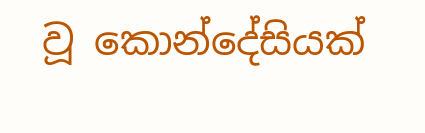වූ කොන්දේසියක්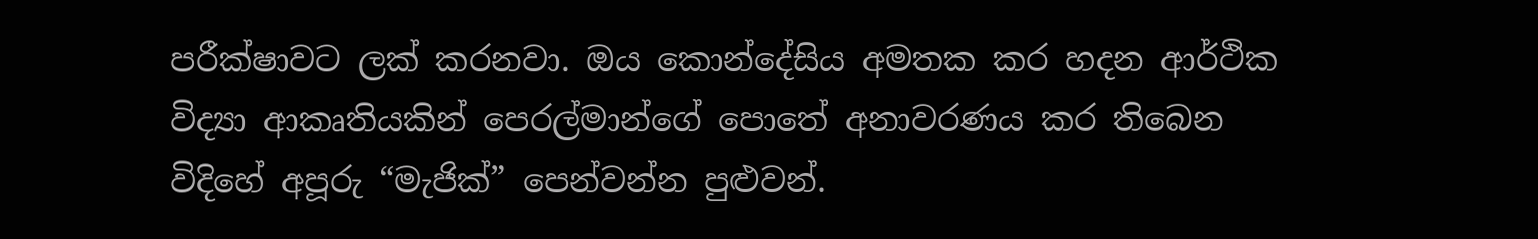පරීක්ෂාවට ලක් කරනවා. ඔය කොන්දේසිය අමතක කර හදන ආර්ථික විද්‍යා ආකෘතියකින් පෙරල්මාන්ගේ පොතේ අනාවරණය කර තිබෙන විදිහේ අපූරු “මැජික්” පෙන්වන්න පුළුවන්.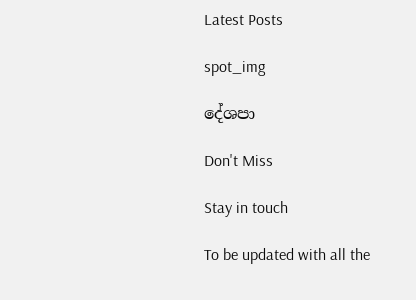Latest Posts

spot_img

දේශපා

Don't Miss

Stay in touch

To be updated with all the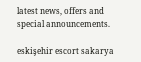latest news, offers and special announcements.

eskişehir escort sakarya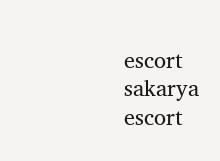escort sakarya escort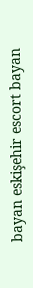bayan eskişehir escort bayan